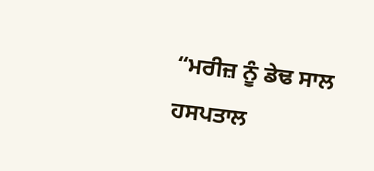“ਮਰੀਜ਼ ਨੂੰ ਡੇਢ ਸਾਲ ਹਸਪਤਾਲ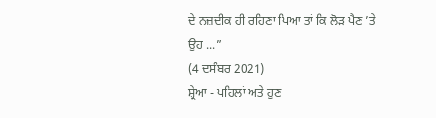ਦੇ ਨਜ਼ਦੀਕ ਹੀ ਰਹਿਣਾ ਪਿਆ ਤਾਂ ਕਿ ਲੋੜ ਪੈਣ ’ਤੇ ਉਹ ...”
(4 ਦਸੰਬਰ 2021)
ਸ਼੍ਰੇਆ - ਪਹਿਲਾਂ ਅਤੇ ਹੁਣ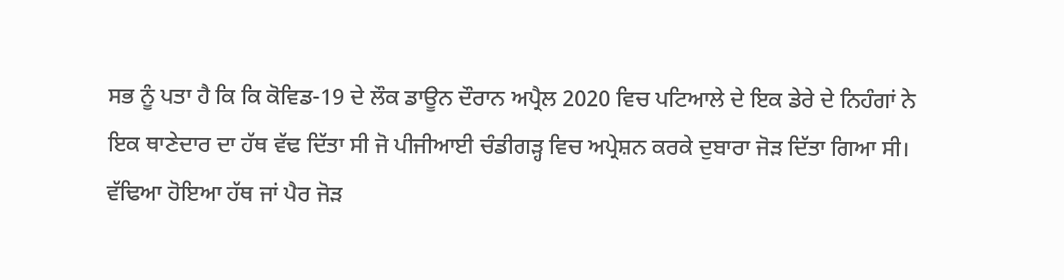ਸਭ ਨੂੰ ਪਤਾ ਹੈ ਕਿ ਕਿ ਕੋਵਿਡ-19 ਦੇ ਲੌਕ ਡਾਊਨ ਦੌਰਾਨ ਅਪ੍ਰੈਲ 2020 ਵਿਚ ਪਟਿਆਲੇ ਦੇ ਇਕ ਡੇਰੇ ਦੇ ਨਿਹੰਗਾਂ ਨੇ ਇਕ ਥਾਣੇਦਾਰ ਦਾ ਹੱਥ ਵੱਢ ਦਿੱਤਾ ਸੀ ਜੋ ਪੀਜੀਆਈ ਚੰਡੀਗੜ੍ਹ ਵਿਚ ਅਪ੍ਰੇਸ਼ਨ ਕਰਕੇ ਦੁਬਾਰਾ ਜੋੜ ਦਿੱਤਾ ਗਿਆ ਸੀ। ਵੱਢਿਆ ਹੋਇਆ ਹੱਥ ਜਾਂ ਪੈਰ ਜੋੜ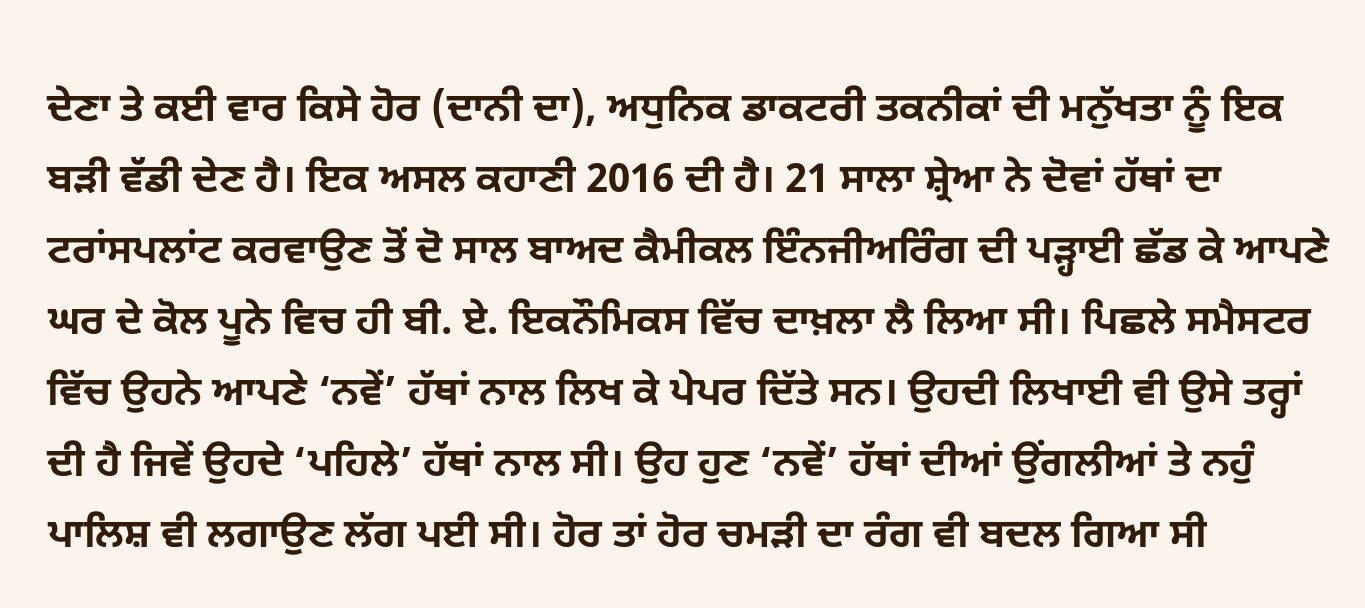ਦੇਣਾ ਤੇ ਕਈ ਵਾਰ ਕਿਸੇ ਹੋਰ (ਦਾਨੀ ਦਾ), ਅਧੁਨਿਕ ਡਾਕਟਰੀ ਤਕਨੀਕਾਂ ਦੀ ਮਨੁੱਖਤਾ ਨੂੰ ਇਕ ਬੜੀ ਵੱਡੀ ਦੇਣ ਹੈ। ਇਕ ਅਸਲ ਕਹਾਣੀ 2016 ਦੀ ਹੈ। 21 ਸਾਲਾ ਸ਼੍ਰੇਆ ਨੇ ਦੋਵਾਂ ਹੱਥਾਂ ਦਾ ਟਰਾਂਸਪਲਾਂਟ ਕਰਵਾਉਣ ਤੋਂ ਦੋ ਸਾਲ ਬਾਅਦ ਕੈਮੀਕਲ ਇੰਨਜੀਅਰਿੰਗ ਦੀ ਪੜ੍ਹਾਈ ਛੱਡ ਕੇ ਆਪਣੇ ਘਰ ਦੇ ਕੋਲ ਪੂਨੇ ਵਿਚ ਹੀ ਬੀ. ਏ. ਇਕਨੌਮਿਕਸ ਵਿੱਚ ਦਾਖ਼ਲਾ ਲੈ ਲਿਆ ਸੀ। ਪਿਛਲੇ ਸਮੈਸਟਰ ਵਿੱਚ ਉਹਨੇ ਆਪਣੇ ‘ਨਵੇਂ’ ਹੱਥਾਂ ਨਾਲ ਲਿਖ ਕੇ ਪੇਪਰ ਦਿੱਤੇ ਸਨ। ਉਹਦੀ ਲਿਖਾਈ ਵੀ ਉਸੇ ਤਰ੍ਹਾਂ ਦੀ ਹੈ ਜਿਵੇਂ ਉਹਦੇ ‘ਪਹਿਲੇ’ ਹੱਥਾਂ ਨਾਲ ਸੀ। ਉਹ ਹੁਣ ‘ਨਵੇਂ’ ਹੱਥਾਂ ਦੀਆਂ ਉਂਗਲੀਆਂ ਤੇ ਨਹੁੰ ਪਾਲਿਸ਼ ਵੀ ਲਗਾਉਣ ਲੱਗ ਪਈ ਸੀ। ਹੋਰ ਤਾਂ ਹੋਰ ਚਮੜੀ ਦਾ ਰੰਗ ਵੀ ਬਦਲ ਗਿਆ ਸੀ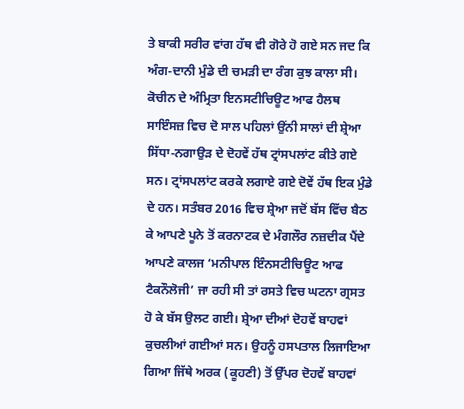ਤੇ ਬਾਕੀ ਸਰੀਰ ਵਾਂਗ ਹੱਥ ਵੀ ਗੋਰੇ ਹੋ ਗਏ ਸਨ ਜਦ ਕਿ ਅੰਗ-ਦਾਨੀ ਮੁੰਡੇ ਦੀ ਚਮੜੀ ਦਾ ਰੰਗ ਕੁਝ ਕਾਲਾ ਸੀ।
ਕੋਚੀਨ ਦੇ ਅੰਮ੍ਰਿਤਾ ਇਨਸਟੀਚਿਊਟ ਆਫ ਹੈਲਥ ਸਾਇੰਸਜ਼ ਵਿਚ ਦੋ ਸਾਲ ਪਹਿਲਾਂ ਉਂਨੀ ਸਾਲਾਂ ਦੀ ਸ਼੍ਰੇਆ ਸਿੱਧਾ-ਨਗਾਉੜ ਦੇ ਦੋਹਵੇਂ ਹੱਥ ਟ੍ਰਾਂਸਪਲਾਂਟ ਕੀਤੇ ਗਏ ਸਨ। ਟ੍ਰਾਂਸਪਲਾਂਟ ਕਰਕੇ ਲਗਾਏ ਗਏ ਦੋਵੇਂ ਹੱਥ ਇਕ ਮੁੰਡੇ ਦੇ ਹਨ। ਸਤੰਬਰ 2016 ਵਿਚ ਸ਼੍ਰੇਆ ਜਦੋਂ ਬੱਸ ਵਿੱਚ ਬੈਠ ਕੇ ਆਪਣੇ ਪੂਨੇ ਤੋਂ ਕਰਨਾਟਕ ਦੇ ਮੰਗਲੌਰ ਨਜ਼ਦੀਕ ਪੈਂਦੇ ਆਪਣੇ ਕਾਲਜ ‘ਮਨੀਪਾਲ ਇੰਨਸਟੀਚਿਊਟ ਆਫ ਟੈਕਨੌਲੋਜੀ’ ਜਾ ਰਹੀ ਸੀ ਤਾਂ ਰਸਤੇ ਵਿਚ ਘਟਨਾ ਗ੍ਰਸਤ ਹੋ ਕੇ ਬੱਸ ਉਲਟ ਗਈ। ਸ਼੍ਰੇਆ ਦੀਆਂ ਦੋਹਵੇਂ ਬਾਹਵਾਂ ਕੁਚਲੀਆਂ ਗਈਆਂ ਸਨ। ਉਹਨੂੰ ਹਸਪਤਾਲ ਲਿਜਾਇਆ ਗਿਆ ਜਿੱਥੇ ਅਰਕ (ਕੂਹਣੀ) ਤੋਂ ਉੱਪਰ ਦੋਹਵੇਂ ਬਾਹਵਾਂ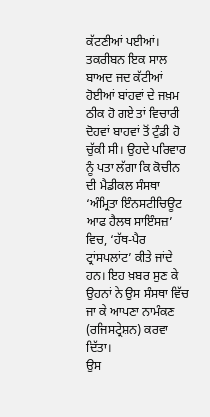ਕੱਟਣੀਆਂ ਪਈਆਂ। ਤਕਰੀਬਨ ਇਕ ਸਾਲ ਬਾਅਦ ਜਦ ਕੱਟੀਆਂ ਹੋਈਆਂ ਬਾਂਹਵਾਂ ਦੇ ਜਖ਼ਮ ਠੀਕ ਹੋ ਗਏ ਤਾਂ ਵਿਚਾਰੀ ਦੋਹਵਾਂ ਬਾਹਵਾਂ ਤੋਂ ਟੁੰਡੀ ਹੋ ਚੁੱਕੀ ਸੀ। ਉਹਦੇ ਪਰਿਵਾਰ ਨੂੰ ਪਤਾ ਲੱਗਾ ਕਿ ਕੋਚੀਨ ਦੀ ਮੈਡੀਕਲ ਸੰਸਥਾ ‘ਅੰਮ੍ਰਿਤਾ ਇੰਨਸਟੀਚਿਊਟ ਆਫ ਹੈਲਥ ਸਾਇੰਸਜ਼’ ਵਿਚ, ‘ਹੱਥ-ਪੈਰ ਟ੍ਰਾਂਸਪਲਾਂਟ’ ਕੀਤੇ ਜਾਂਦੇ ਹਨ। ਇਹ ਖ਼ਬਰ ਸੁਣ ਕੇ ਉਹਨਾਂ ਨੇ ਉਸ ਸੰਸਥਾ ਵਿੱਚ ਜਾ ਕੇ ਆਪਣਾ ਨਾਮੰਕਣ (ਰਜਿਸਟ੍ਰੇਸ਼ਨ) ਕਰਵਾ ਦਿੱਤਾ।
ਉਸ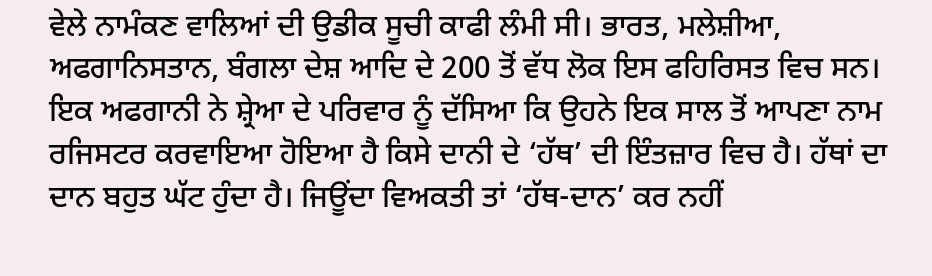ਵੇਲੇ ਨਾਮੰਕਣ ਵਾਲਿਆਂ ਦੀ ਉਡੀਕ ਸੂਚੀ ਕਾਫੀ ਲੰਮੀ ਸੀ। ਭਾਰਤ, ਮਲੇਸ਼ੀਆ, ਅਫਗਾਨਿਸਤਾਨ, ਬੰਗਲਾ ਦੇਸ਼ ਆਦਿ ਦੇ 200 ਤੋਂ ਵੱਧ ਲੋਕ ਇਸ ਫਹਿਰਿਸਤ ਵਿਚ ਸਨ। ਇਕ ਅਫਗਾਨੀ ਨੇ ਸ਼੍ਰੇਆ ਦੇ ਪਰਿਵਾਰ ਨੂੰ ਦੱਸਿਆ ਕਿ ਉਹਨੇ ਇਕ ਸਾਲ ਤੋਂ ਆਪਣਾ ਨਾਮ ਰਜਿਸਟਰ ਕਰਵਾਇਆ ਹੋਇਆ ਹੈ ਕਿਸੇ ਦਾਨੀ ਦੇ ‘ਹੱਥ’ ਦੀ ਇੰਤਜ਼ਾਰ ਵਿਚ ਹੈ। ਹੱਥਾਂ ਦਾ ਦਾਨ ਬਹੁਤ ਘੱਟ ਹੁੰਦਾ ਹੈ। ਜਿਊਂਦਾ ਵਿਅਕਤੀ ਤਾਂ ‘ਹੱਥ-ਦਾਨ’ ਕਰ ਨਹੀਂ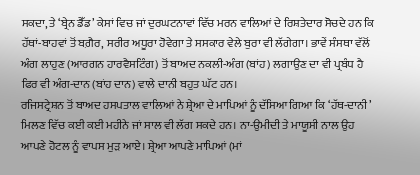ਸਕਦਾ, ਤੇ ‘ਬ੍ਰੇਨ ਡੈੱਡ’ ਕੇਸਾਂ ਵਿਚ ਜਾਂ ਦੁਰਘਟਨਾਵਾਂ ਵਿੱਚ ਮਰਨ ਵਾਲਿਆਂ ਦੇ ਰਿਸ਼ਤੇਦਾਰ ਸੋਚਦੇ ਹਨ ਕਿ ਹੱਥਾਂ-ਬਾਹਵਾਂ ਤੋਂ ਬਗ਼ੈਰ, ਸਰੀਰ ਅਧੂਰਾ ਹੋਵੇਗਾ ਤੇ ਸਸਕਾਰ ਵੇਲੇ ਬੁਰਾ ਵੀ ਲੱਗੇਗਾ। ਭਾਵੇਂ ਸੰਸਥਾ ਵੱਲੋਂ ਅੰਗ ਲਾਹੁਣ (ਆਰਗਨ ਹਾਰਵੈਸਟਿੰਗ) ਤੋਂ ਬਾਅਦ ਨਕਲੀ-ਅੰਗ (ਬਾਂਹ) ਲਗਾਉਣ ਦਾ ਵੀ ਪ੍ਰਬੰਧ ਹੈ ਫਿਰ ਵੀ ਅੰਗ-ਦਾਨ (ਬਾਂਹ ਦਾਨ) ਵਾਲੇ ਦਾਨੀ ਬਹੁਤ ਘੱਟ ਹਨ।
ਰਜਿਸਟ੍ਰੇਸ਼ਨ ਤੋਂ ਬਾਅਦ ਹਸਪਤਾਲ ਵਾਲਿਆਂ ਨੇ ਸ਼੍ਰੇਆ ਦੇ ਮਾਪਿਆਂ ਨੂੰ ਦੱਸਿਆ ਗਿਆ ਕਿ ‘ਹੱਥ-ਦਾਨੀ’ ਮਿਲਣ ਵਿੱਚ ਕਈ ਕਈ ਮਹੀਨੇ ਜਾਂ ਸਾਲ ਵੀ ਲੱਗ ਸਕਦੇ ਹਨ। ਨਾ-ਉਮੀਦੀ ਤੇ ਮਾਯੂਸੀ ਨਾਲ ਉਹ ਆਪਣੇ ਹੋਟਲ ਨੂੰ ਵਾਪਸ ਮੁੜ ਆਏ। ਸ਼੍ਰੇਆ ਆਪਣੇ ਮਾਪਿਆਂ (ਮਾਂ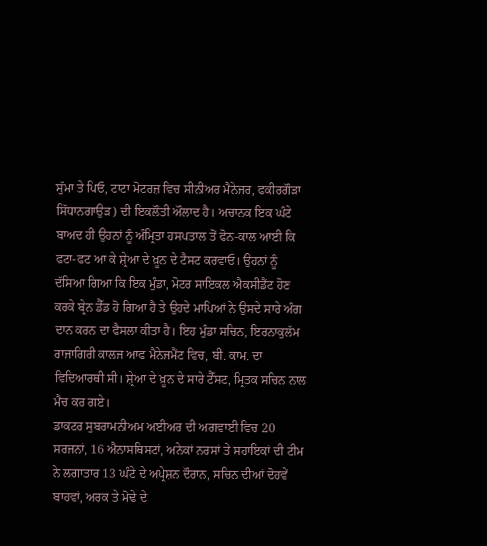ਸੁੱਮਾ ਤੇ ਪਿਓ, ਟਾਟਾ ਮੋਟਰਜ਼ ਵਿਚ ਸੀਨੀਅਰ ਮੈਨੇਜਰ, ਫਕੀਰਗੌੜਾ ਸਿੱਧਾਨਗਾਉੜ) ਦੀ ਇਕਲੌਤੀ ਔਲਾਦ ਹੈ। ਅਚਾਨਕ ਇਕ ਘੰਟੇ ਬਾਅਦ ਹੀ ਉਹਨਾਂ ਨੂੰ ਅੰਮ੍ਰਿਤਾ ਹਸਪਤਾਲ ਤੋਂ ਫੋਨ-ਕਾਲ ਆਈ ਕਿ ਫਟਾ-ਫਟ ਆ ਕੇ ਸ਼੍ਰੇਆ ਦੇ ਖ਼ੂਨ ਦੇ ਟੈਸਟ ਕਰਵਾਓ। ਉਹਨਾਂ ਨੂੰ ਦੱਸਿਆ ਗਿਆ ਕਿ ਇਕ ਮੁੰਡਾ, ਮੋਟਰ ਸਾਇਕਲ ਐਕਸੀਡੈਂਟ ਹੋਣ ਕਰਕੇ ਬ੍ਰੇਨ ਡੈੱਡ ਹੋ ਗਿਆ ਹੈ ਤੇ ਉਹਦੇ ਮਾਪਿਆਂ ਨੇ ਉਸਦੇ ਸਾਰੇ ਅੰਗ ਦਾਨ ਕਰਨ ਦਾ ਫੈਸਲਾ ਕੀਤਾ ਹੈ। ਇਹ ਮੁੰਡਾ ਸਚਿਨ, ਇਰਨਾਕੁਲੱਮ ਰਾਜਾਗਿਰੀ ਕਾਲਜ ਆਫ ਮੈਨੇਜਮੈਂਟ ਵਿਚ, ਬੀ. ਕਾਮ. ਦਾ ਵਿਦਿਆਰਥੀ ਸੀ। ਸ਼੍ਰੇਆ ਦੇ ਖ਼ੂਨ ਦੇ ਸਾਰੇ ਟੈੱਸਟ, ਮ੍ਰਿਤਕ ਸਚਿਨ ਨਾਲ ਮੈਚ ਕਰ ਗਏ।
ਡਾਕਟਰ ਸੁਬਰਾਮਨੀਅਮ ਅਈਅਰ ਦੀ ਅਗਵਾਈ ਵਿਚ 20 ਸਰਜਨਾਂ, 16 ਐਨਾਸਥਿਸਟਾਂ, ਅਨੇਕਾਂ ਨਰਸਾਂ ਤੇ ਸਹਾਇਕਾਂ ਦੀ ਟੀਮ ਨੇ ਲਗਾਤਾਰ 13 ਘੰਟੇ ਦੇ ਅਪ੍ਰੇਸ਼ਨ ਦੌਰਾਨ, ਸਚਿਨ ਦੀਆਂ ਦੋਹਵੇਂ ਬਾਹਵਾਂ, ਅਰਕ ਤੇ ਮੋਢੇ ਦੇ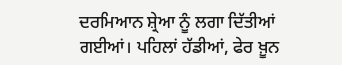ਦਰਮਿਆਨ ਸ਼੍ਰੇਆ ਨੂੰ ਲਗਾ ਦਿੱਤੀਆਂ ਗਈਆਂ। ਪਹਿਲਾਂ ਹੱਡੀਆਂ, ਫੇਰ ਖ਼ੂਨ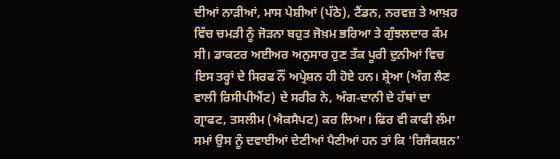ਦੀਆਂ ਨਾੜੀਆਂ, ਮਾਸ ਪੇਸ਼ੀਆਂ (ਪੱਠੇ), ਟੈਂਡਨ, ਨਰਵਜ਼ ਤੇ ਆਖ਼ਰ ਵਿੱਚ ਚਮੜੀ ਨੂੰ ਜੋੜਨਾ ਬਹੁਤ ਜੋਖ਼ਮ ਭਰਿਆ ਤੇ ਗੁੰਝਲਦਾਰ ਕੰਮ ਸੀ। ਡਾਕਟਰ ਅਈਅਰ ਅਨੁਸਾਰ ਹੁਣ ਤੱਕ ਪੂਰੀ ਦੁਨੀਆਂ ਵਿਚ ਇਸ ਤਰ੍ਹਾਂ ਦੇ ਸਿਰਫ ਨੌਂ ਅਪ੍ਰੇਸ਼ਨ ਹੀ ਹੋਏ ਹਨ। ਸ਼੍ਰੇਆ (ਅੰਗ ਲੈਣ ਵਾਲੀ ਰਿਸੀਪੀਐਂਟ) ਦੇ ਸਰੀਰ ਨੇ, ਅੰਗ-ਦਾਨੀ ਦੇ ਹੱਥਾਂ ਦਾ ਗ੍ਰਾਫਟ, ਤਸਲੀਮ (ਐਕਸੈਪਟ) ਕਰ ਲਿਆ। ਫਿਰ ਵੀ ਕਾਫੀ ਲੰਮਾ ਸਮਾਂ ਉਸ ਨੂੰ ਦਵਾਈਆਂ ਦੇਣੀਆਂ ਪੈਣੀਆਂ ਹਨ ਤਾਂ ਕਿ ‘ਰਿਜੈਕਸ਼ਨ’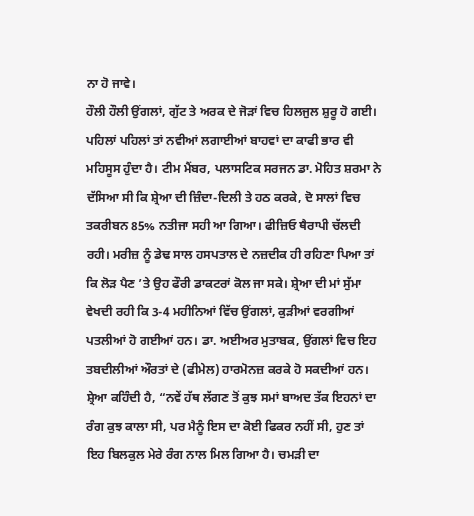ਨਾ ਹੋ ਜਾਵੇ।
ਹੌਲੀ ਹੌਲੀ ਉਂਗਲਾਂ, ਗੁੱਟ ਤੇ ਅਰਕ ਦੇ ਜੋੜਾਂ ਵਿਚ ਹਿਲਜੁਲ ਸ਼ੁਰੂ ਹੋ ਗਈ। ਪਹਿਲਾਂ ਪਹਿਲਾਂ ਤਾਂ ਨਵੀਆਂ ਲਗਾਈਆਂ ਬਾਹਵਾਂ ਦਾ ਕਾਫੀ ਭਾਰ ਵੀ ਮਹਿਸੂਸ ਹੁੰਦਾ ਹੈ। ਟੀਮ ਮੈਂਬਰ, ਪਲਾਸਟਿਕ ਸਰਜਨ ਡਾ. ਮੋਹਿਤ ਸ਼ਰਮਾ ਨੇ ਦੱਸਿਆ ਸੀ ਕਿ ਸ਼੍ਰੇਆ ਦੀ ਜ਼ਿੰਦਾ-ਦਿਲੀ ਤੇ ਹਠ ਕਰਕੇ, ਦੋ ਸਾਲਾਂ ਵਿਚ ਤਕਰੀਬਨ 85% ਨਤੀਜਾ ਸਹੀ ਆ ਗਿਆ। ਫੀਜ਼ਿਓ ਥੈਰਾਪੀ ਚੱਲਦੀ ਰਹੀ। ਮਰੀਜ਼ ਨੂੰ ਡੇਢ ਸਾਲ ਹਸਪਤਾਲ ਦੇ ਨਜ਼ਦੀਕ ਹੀ ਰਹਿਣਾ ਪਿਆ ਤਾਂ ਕਿ ਲੋੜ ਪੈਣ ’ਤੇ ਉਹ ਫੌਰੀ ਡਾਕਟਰਾਂ ਕੋਲ ਜਾ ਸਕੇ। ਸ਼੍ਰੇਆ ਦੀ ਮਾਂ ਸੁੱਮਾ ਵੇਖਦੀ ਰਹੀ ਕਿ 3-4 ਮਹੀਨਿਆਂ ਵਿੱਚ ਉਂਗਲਾਂ, ਕੁੜੀਆਂ ਵਰਗੀਆਂ ਪਤਲੀਆਂ ਹੋ ਗਈਆਂ ਹਨ। ਡਾ. ਅਈਅਰ ਮੁਤਾਬਕ, ਉਂਗਲਾਂ ਵਿਚ ਇਹ ਤਬਦੀਲੀਆਂ ਔਰਤਾਂ ਦੇ (ਫੀਮੇਲ) ਹਾਰਮੋਨਜ਼ ਕਰਕੇ ਹੋ ਸਕਦੀਆਂ ਹਨ। ਸ਼੍ਰੇਆ ਕਹਿੰਦੀ ਹੈ, “ਨਵੇਂ ਹੱਥ ਲੱਗਣ ਤੋਂ ਕੁਝ ਸਮਾਂ ਬਾਅਦ ਤੱਕ ਇਹਨਾਂ ਦਾ ਰੰਗ ਕੁਝ ਕਾਲਾ ਸੀ, ਪਰ ਮੈਨੂੰ ਇਸ ਦਾ ਕੋਈ ਫਿਕਰ ਨਹੀਂ ਸੀ, ਹੁਣ ਤਾਂ ਇਹ ਬਿਲਕੁਲ ਮੇਰੇ ਰੰਗ ਨਾਲ ਮਿਲ ਗਿਆ ਹੈ। ਚਮੜੀ ਦਾ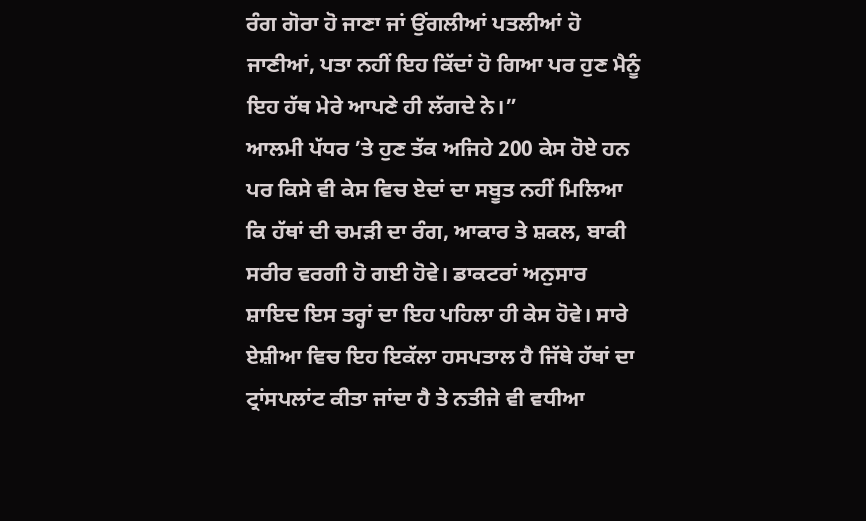ਰੰਗ ਗੋਰਾ ਹੋ ਜਾਣਾ ਜਾਂ ਉਂਗਲੀਆਂ ਪਤਲੀਆਂ ਹੋ ਜਾਣੀਆਂ, ਪਤਾ ਨਹੀਂ ਇਹ ਕਿੱਦਾਂ ਹੋ ਗਿਆ ਪਰ ਹੁਣ ਮੈਨੂੰ ਇਹ ਹੱਥ ਮੇਰੇ ਆਪਣੇ ਹੀ ਲੱਗਦੇ ਨੇ।”
ਆਲਮੀ ਪੱਧਰ ’ਤੇ ਹੁਣ ਤੱਕ ਅਜਿਹੇ 200 ਕੇਸ ਹੋਏ ਹਨ ਪਰ ਕਿਸੇ ਵੀ ਕੇਸ ਵਿਚ ਏਦਾਂ ਦਾ ਸਬੂਤ ਨਹੀਂ ਮਿਲਿਆ ਕਿ ਹੱਥਾਂ ਦੀ ਚਮੜੀ ਦਾ ਰੰਗ, ਆਕਾਰ ਤੇ ਸ਼ਕਲ, ਬਾਕੀ ਸਰੀਰ ਵਰਗੀ ਹੋ ਗਈ ਹੋਵੇ। ਡਾਕਟਰਾਂ ਅਨੁਸਾਰ ਸ਼ਾਇਦ ਇਸ ਤਰ੍ਹਾਂ ਦਾ ਇਹ ਪਹਿਲਾ ਹੀ ਕੇਸ ਹੋਵੇ। ਸਾਰੇ ਏਸ਼ੀਆ ਵਿਚ ਇਹ ਇਕੱਲਾ ਹਸਪਤਾਲ ਹੈ ਜਿੱਥੇ ਹੱਥਾਂ ਦਾ ਟ੍ਰਾਂਸਪਲਾਂਟ ਕੀਤਾ ਜਾਂਦਾ ਹੈ ਤੇ ਨਤੀਜੇ ਵੀ ਵਧੀਆ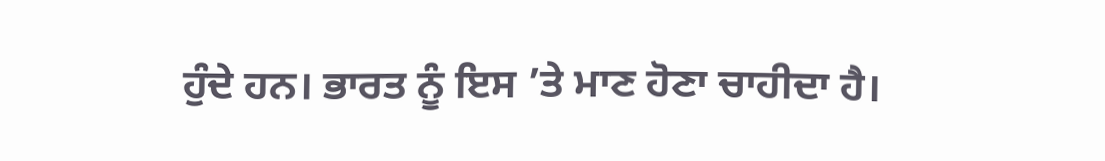ਹੁੰਦੇ ਹਨ। ਭਾਰਤ ਨੂੰ ਇਸ ’ਤੇ ਮਾਣ ਹੋਣਾ ਚਾਹੀਦਾ ਹੈ।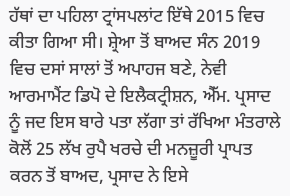ਹੱਥਾਂ ਦਾ ਪਹਿਲਾ ਟ੍ਰਾਂਸਪਲਾਂਟ ਇੱਥੇ 2015 ਵਿਚ ਕੀਤਾ ਗਿਆ ਸੀ। ਸ਼੍ਰੇਆ ਤੋਂ ਬਾਅਦ ਸੰਨ 2019 ਵਿਚ ਦਸਾਂ ਸਾਲਾਂ ਤੋਂ ਅਪਾਹਜ ਬਣੇ, ਨੇਵੀ ਆਰਮਾਮੈਂਟ ਡਿਪੋ ਦੇ ਇਲੈਕਟ੍ਰੀਸ਼ਨ, ਐੱਮ. ਪ੍ਰਸਾਦ ਨੂੰ ਜਦ ਇਸ ਬਾਰੇ ਪਤਾ ਲੱਗਾ ਤਾਂ ਰੱਖਿਆ ਮੰਤਰਾਲੇ ਕੋਲੋਂ 25 ਲੱਖ ਰੁਪੈ ਖਰਚੇ ਦੀ ਮਨਜ਼ੂਰੀ ਪ੍ਰਾਪਤ ਕਰਨ ਤੋਂ ਬਾਅਦ, ਪ੍ਰਸਾਦ ਨੇ ਇਸੇ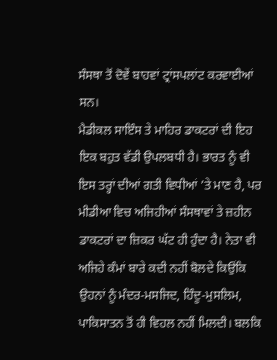ਸੰਸਥਾ ਤੋਂ ਦੋਵੇਂ ਬਾਹਵਾਂ ਟ੍ਰਾਂਸਪਲਾਂਟ ਕਰਵਾਈਆਂ ਸਨ।
ਮੈਡੀਕਲ ਸਾਇੰਸ ਤੇ ਮਾਹਿਰ ਡਾਕਟਰਾਂ ਦੀ ਇਹ ਇਕ ਬਹੁਤ ਵੱਡੀ ਉਪਲਬਧੀ ਹੈ। ਭਾਰਤ ਨੂੰ ਵੀ ਇਸ ਤਰ੍ਹਾਂ ਦੀਆਂ ਗਤੀ ਵਿਧੀਆਂ ’ਤੇ ਮਾਣ ਹੈ, ਪਰ ਮੀਡੀਆ ਵਿਚ ਅਜਿਹੀਆਂ ਸੰਸਥਾਵਾਂ ਤੇ ਜ਼ਹੀਨ ਡਾਕਟਰਾਂ ਦਾ ਜ਼ਿਕਰ ਘੱਟ ਹੀ ਹੁੰਦਾ ਹੈ। ਨੇਤਾ ਵੀ ਅਜਿਹੇ ਕੰਮਾਂ ਬਾਰੇ ਕਦੀ ਨਹੀਂ ਬੋਲਦੇ ਕਿਉਂਕਿ ਉਹਨਾਂ ਨੂੰ ਮੰਦਰ-ਮਸਜਿਦ, ਹਿੰਦੂ-ਮੁਸਲਿਮ, ਪਾਕਿਸਾਤਨ ਤੋਂ ਹੀ ਵਿਹਲ ਨਹੀਂ ਮਿਲਦੀ। ਬਲਕਿ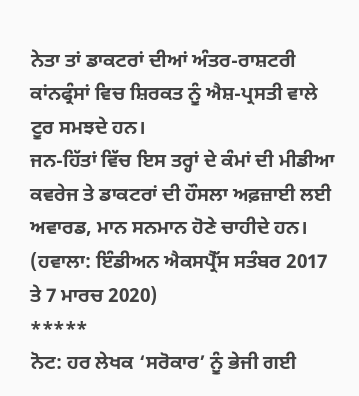ਨੇਤਾ ਤਾਂ ਡਾਕਟਰਾਂ ਦੀਆਂ ਅੰਤਰ-ਰਾਸ਼ਟਰੀ ਕਾਂਨਫ੍ਰੰਸਾਂ ਵਿਚ ਸ਼ਿਰਕਤ ਨੂੰ ਐਸ਼-ਪ੍ਰਸਤੀ ਵਾਲੇ ਟੂਰ ਸਮਝਦੇ ਹਨ।
ਜਨ-ਹਿੱਤਾਂ ਵਿੱਚ ਇਸ ਤਰ੍ਹਾਂ ਦੇ ਕੰਮਾਂ ਦੀ ਮੀਡੀਆ ਕਵਰੇਜ ਤੇ ਡਾਕਟਰਾਂ ਦੀ ਹੌਸਲਾ ਅਫ਼ਜ਼ਾਈ ਲਈ ਅਵਾਰਡ, ਮਾਨ ਸਨਮਾਨ ਹੋਣੇ ਚਾਹੀਦੇ ਹਨ।
(ਹਵਾਲਾ: ਇੰਡੀਅਨ ਐਕਸਪ੍ਰੈੱਸ ਸਤੰਬਰ 2017 ਤੇ 7 ਮਾਰਚ 2020)
*****
ਨੋਟ: ਹਰ ਲੇਖਕ ‘ਸਰੋਕਾਰ’ ਨੂੰ ਭੇਜੀ ਗਈ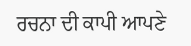ਰਚਨਾ ਦੀ ਕਾਪੀ ਆਪਣੇ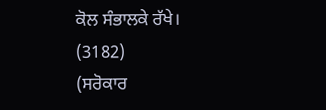ਕੋਲ ਸੰਭਾਲਕੇ ਰੱਖੇ।
(3182)
(ਸਰੋਕਾਰ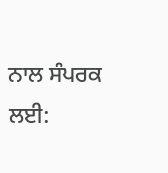ਨਾਲ ਸੰਪਰਕ ਲਈ: